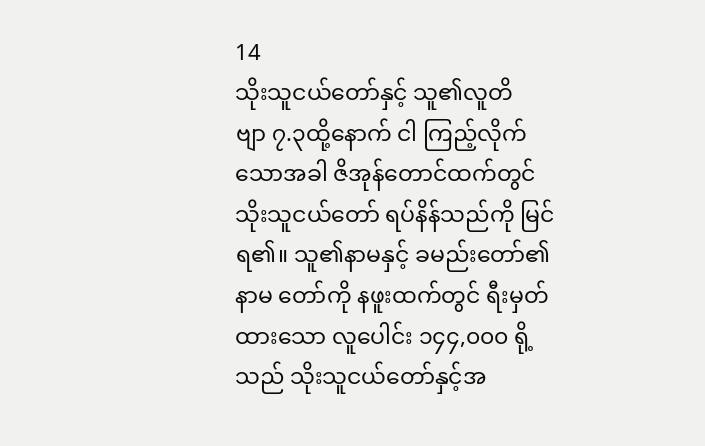14
သိုးသူငယ်တော်နှင့် သူ၏လူတိ
ဗျာ ၇.၃ထို့နောက် ငါ ကြည့်လိုက်သောအခါ ဇိအုန်တောင်ထက်တွင် သိုးသူငယ်တော် ရပ်နိန်သည်ကို မြင်ရ၏။ သူ၏နာမနှင့် ခမည်းတော်၏နာမ တော်ကို နဖူးထက်တွင် ရီးမှတ်ထားသော လူပေါင်း ၁၄၄,၀၀၀ ရို့သည် သိုးသူငယ်တော်နှင့်အ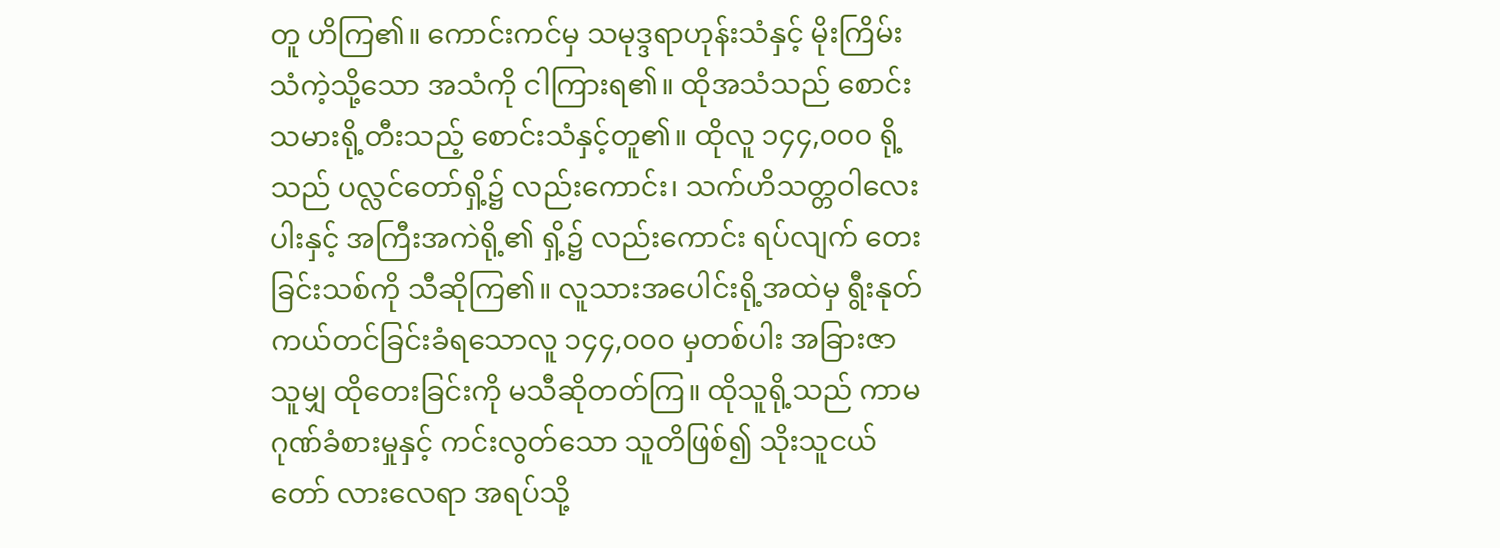တူ ဟိကြ၏။ ကောင်းကင်မှ သမုဒ္ဒရာဟုန်းသံနှင့် မိုးကြိမ်းသံကဲ့သို့သော အသံကို ငါကြားရ၏။ ထိုအသံသည် စောင်းသမားရို့တီးသည့် စောင်းသံနှင့်တူ၏။ ထိုလူ ၁၄၄,၀၀၀ ရို့သည် ပလ္လင်တော်ရှိ့၌ လည်းကောင်း၊ သက်ဟိသတ္တဝါလေးပါးနှင့် အကြီးအကဲရို့၏ ရှိ့၌ လည်းကောင်း ရပ်လျက် တေးခြင်းသစ်ကို သီဆိုကြ၏။ လူသားအပေါင်းရို့အထဲမှ ရွီးနုတ်ကယ်တင်ခြင်းခံရသောလူ ၁၄၄,၀၀၀ မှတစ်ပါး အခြားဇာသူမျှ ထိုတေးခြင်းကို မသီဆိုတတ်ကြ။ ထိုသူရို့သည် ကာမဂုဏ်ခံစားမှုနှင့် ကင်းလွတ်သော သူတိဖြစ်၍ သိုးသူငယ်တော် လားလေရာ အရပ်သို့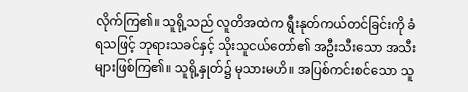လိုက်ကြ၏။ သူရို့သည် လူတိအထဲက ရွီးနုတ်ကယ်တင်ခြင်းကို ခံရသဖြင့် ဘုရားသခင်နှင့် သိုးသူငယ်တော်၏ အဦးသီးသော အသီးများဖြစ်ကြ၏။ သူရို့နှုတ်၌ မုသားမဟိ။ အပြစ်ကင်းစင်သော သူ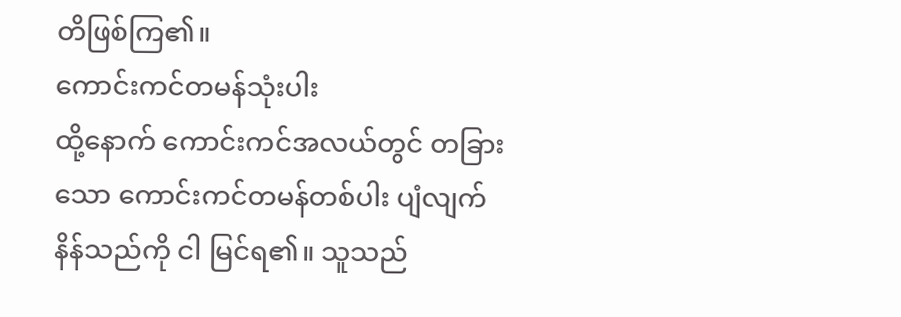တိဖြစ်ကြ၏။
ကောင်းကင်တမန်သုံးပါး
ထို့နောက် ကောင်းကင်အလယ်တွင် တခြားသော ကောင်းကင်တမန်တစ်ပါး ပျံလျက်နိန်သည်ကို ငါ မြင်ရ၏။ သူသည်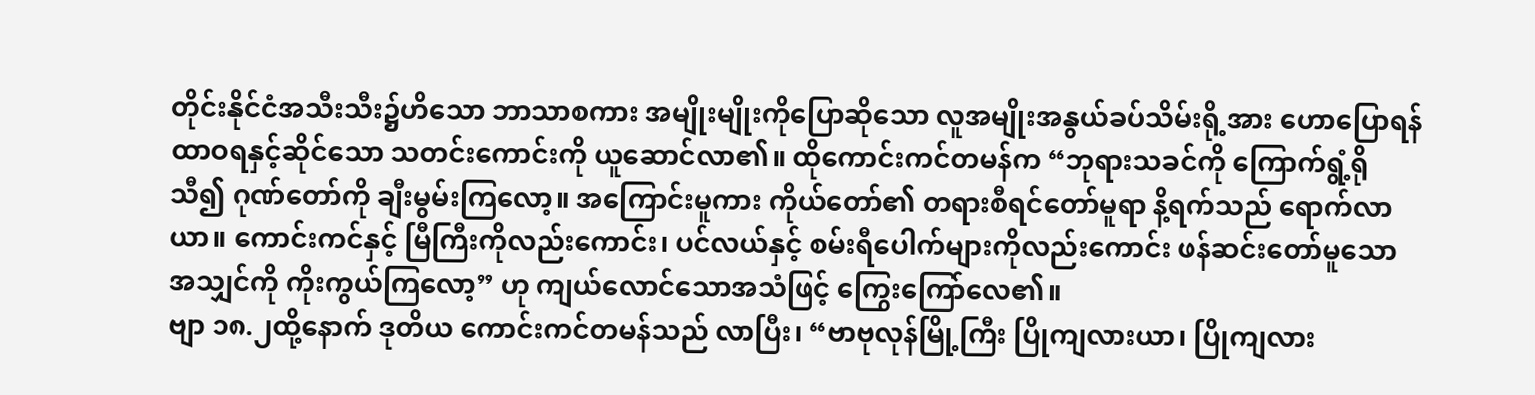တိုင်းနိုင်ငံအသီးသီး၌ဟိသော ဘာသာစကား အမျိုးမျိုးကိုပြောဆိုသော လူအမျိုးအနွယ်ခပ်သိမ်းရို့အား ဟောပြောရန် ထာဝရနှင့်ဆိုင်သော သတင်းကောင်းကို ယူဆောင်လာ၏။ ထိုကောင်းကင်တမန်က “ဘုရားသခင်ကို ကြောက်ရွံ့ရိုသီ၍ ဂုဏ်တော်ကို ချီးမွမ်းကြလော့။ အကြောင်းမူကား ကိုယ်တော်၏ တရားစီရင်တော်မူရာ နိ့ရက်သည် ရောက်လာယာ။ ကောင်းကင်နှင့် မြီကြီးကိုလည်းကောင်း၊ ပင်လယ်နှင့် စမ်းရီပေါက်များကိုလည်းကောင်း ဖန်ဆင်းတော်မူသော အသျှင်ကို ကိုးကွယ်ကြလော့” ဟု ကျယ်လောင်သောအသံဖြင့် ကြွေးကြော်လေ၏။
ဗျာ ၁၈.၂ထို့နောက် ဒုတိယ ကောင်းကင်တမန်သည် လာပြီး၊ “ဗာဗုလုန်မြို့ကြီး ပြိုကျလားယာ၊ ပြိုကျလား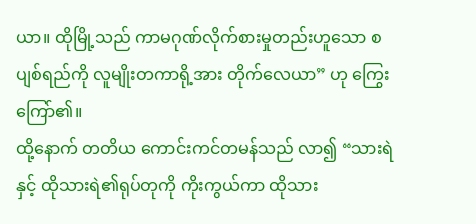ယာ။ ထိုမြို့သည် ကာမဂုဏ်လိုက်စားမှုတည်းဟူသော စပျစ်ရည်ကို လူမျိုးတကာရို့အား တိုက်လေယာ” ဟု ကြွေးကြော်၏။
ထို့နောက် တတိယ ကောင်းကင်တမန်သည် လာ၍ “သားရဲနှင့် ထိုသားရဲ၏ရုပ်တုကို ကိုးကွယ်ကာ ထိုသား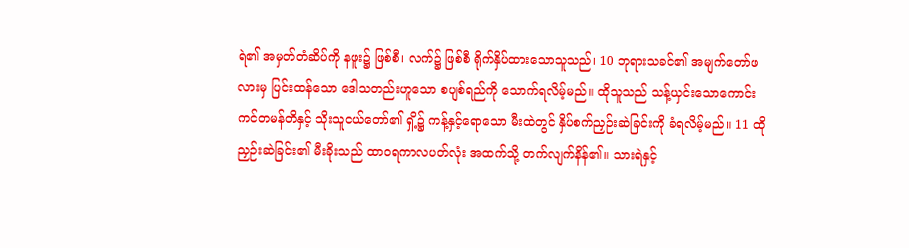ရဲ၏ အမှတ်တံဆိပ်ကို နဖူး၌ ဖြစ်စီ၊ လက်၌ ဖြစ်စီ ရိုက်နှိပ်ထားသောသူသည်၊ 10 ဘုရားသခင်၏ အမျက်တော်ဖလားမှ ပြင်းထန်သော ဒေါသတည်းဟူသော စပျစ်ရည်ကို သောက်ရလိမ့်မည်။ ထိုသူသည် သန့်ယှင်းသောကောင်းကင်တမန်တိနှင့် သိုးသူငယ်တော်၏ ရှိ့၌ ကန့်နှင့်ရောသော မီးထဲတွင် နှိပ်စက်ညှဉ်းဆဲခြင်းကို ခံရလိမ့်မည်။ 11 ထို ညှဉ်းဆဲခြင်း၏ မီးခိုးသည် ထာဝရကာလပတ်လုံး အထက်သို့ တက်လျက်နိန်၏။ သားရဲနှင့်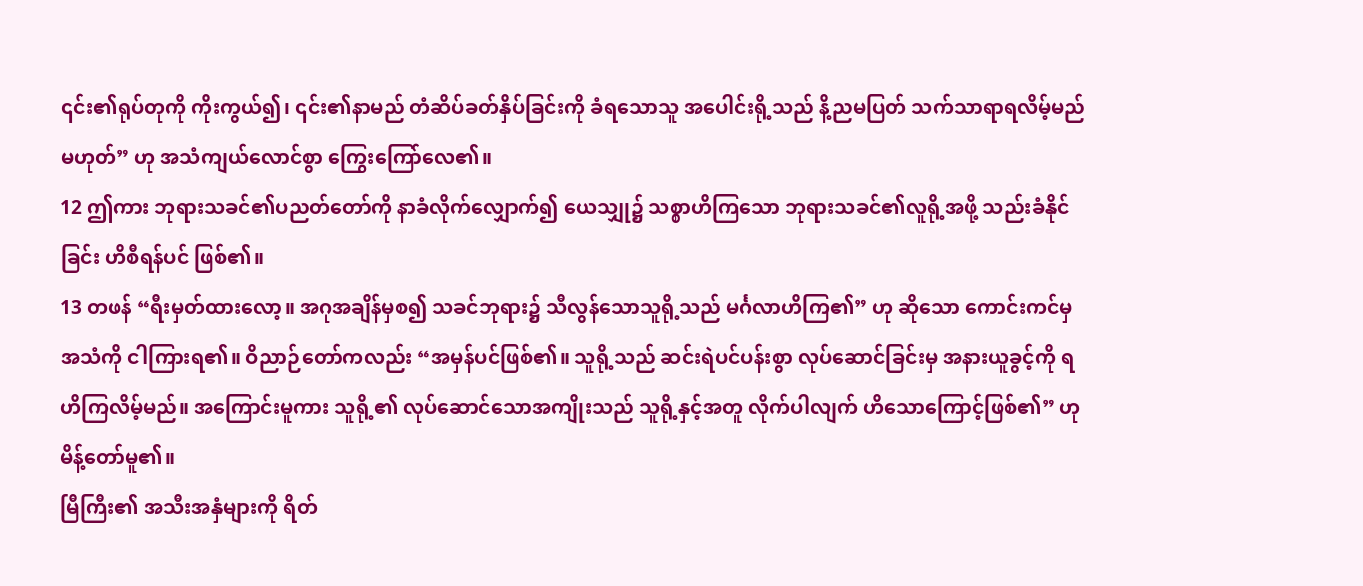၎င်း၏ရုပ်တုကို ကိုးကွယ်၍၊ ၎င်း၏နာမည် တံဆိပ်ခတ်နှိပ်ခြင်းကို ခံရသောသူ အပေါင်းရို့သည် နိ့ညမပြတ် သက်သာရာရလိမ့်မည် မဟုတ်” ဟု အသံကျယ်လောင်စွာ ကြွေးကြော်လေ၏။
12 ဤကား ဘုရားသခင်၏ပညတ်တော်ကို နာခံလိုက်လျှောက်၍ ယေသျှု၌ သစ္စာဟိကြသော ဘုရားသခင်၏လူရို့အဖို့ သည်းခံနိုင်ခြင်း ဟိစီရန်ပင် ဖြစ်၏။
13 တဖန် “ရီးမှတ်ထားလော့။ အဂုအချိန်မှစ၍ သခင်ဘုရား၌ သီလွန်သောသူရို့သည် မင်္ဂလာဟိကြ၏” ဟု ဆိုသော ကောင်းကင်မှ အသံကို ငါကြားရ၏။ ဝိညာဉ်တော်ကလည်း “အမှန်ပင်ဖြစ်၏။ သူရို့သည် ဆင်းရဲပင်ပန်းစွာ လုပ်ဆောင်ခြင်းမှ အနားယူခွင့်ကို ရဟိကြလိမ့်မည်။ အကြောင်းမူကား သူရို့၏ လုပ်ဆောင်သောအကျိုးသည် သူရို့နှင့်အတူ လိုက်ပါလျက် ဟိသောကြောင့်ဖြစ်၏” ဟု မိန့်တော်မူ၏။
မြီကြီး၏ အသီးအနှံများကို ရိတ်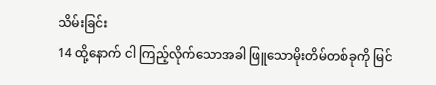သိမ်းခြင်း
14 ထို့နောက် ငါ ကြည့်လိုက်သောအခါ ဖြူသောမိုးတိမ်တစ်ခုကို မြင်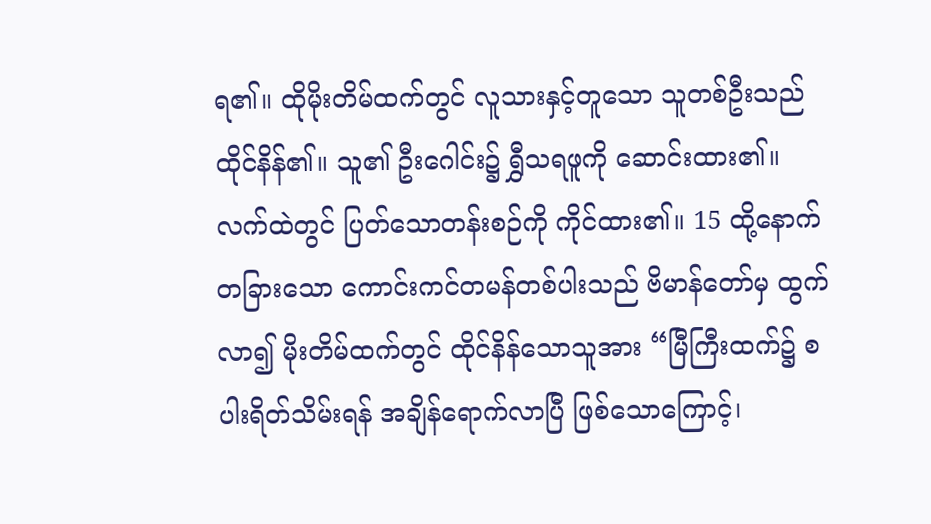ရ၏။ ထိုမိုးတိမ်ထက်တွင် လူသားနှင့်တူသော သူတစ်ဦးသည် ထိုင်နိန်၏။ သူ၏ ဦးဂေါင်း၌ ရွှီသရဖူကို ဆောင်းထား၏။ လက်ထဲတွင် ပြတ်သောတန်းစဉ်ကို ကိုင်ထား၏။ 15 ထို့နောက် တခြားသော ကောင်းကင်တမန်တစ်ပါးသည် ဗိမာန်တော်မှ ထွက်လာ၍ မိုးတိမ်ထက်တွင် ထိုင်နိန်သောသူအား “မြီကြီးထက်၌ စပါးရိတ်သိမ်းရန် အချိန်ရောက်လာပြီ ဖြစ်သောကြောင့်၊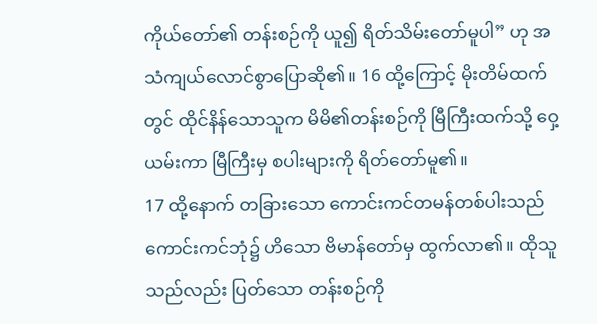ကိုယ်တော်၏ တန်းစဉ်ကို ယူ၍ ရိတ်သိမ်းတော်မူပါ” ဟု အသံကျယ်လောင်စွာပြောဆို၏။ 16 ထို့ကြောင့် မိုးတိမ်ထက်တွင် ထိုင်နိန်သောသူက မိမိ၏တန်းစဉ်ကို မြီကြီးထက်သို့ ဝှေ့ယမ်းကာ မြီကြီးမှ စပါးများကို ရိတ်တော်မူ၏။
17 ထို့နောက် တခြားသော ကောင်းကင်တမန်တစ်ပါးသည် ကောင်းကင်ဘုံ၌ ဟိသော ဗိမာန်တော်မှ ထွက်လာ၏။ ထိုသူသည်လည်း ပြတ်သော တန်းစဉ်ကို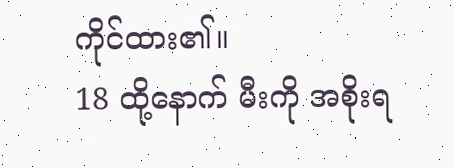ကိုင်ထား၏။
18 ထို့နောက် မီးကို အစိုးရ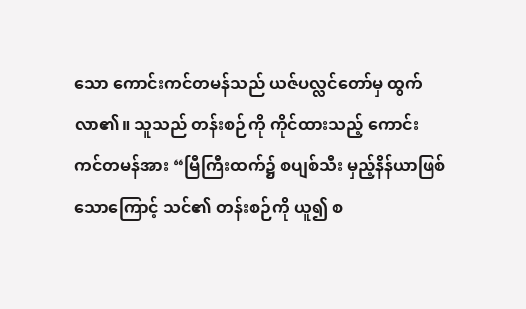သော ကောင်းကင်တမန်သည် ယဇ်ပလ္လင်တော်မှ ထွက်လာ၏။ သူသည် တန်းစဉ်ကို ကိုင်ထားသည့် ကောင်းကင်တမန်အား “မြီကြီးထက်၌ စပျစ်သီး မှည့်နိန်ယာဖြစ်သောကြောင့် သင်၏ တန်းစဉ်ကို ယူ၍ စ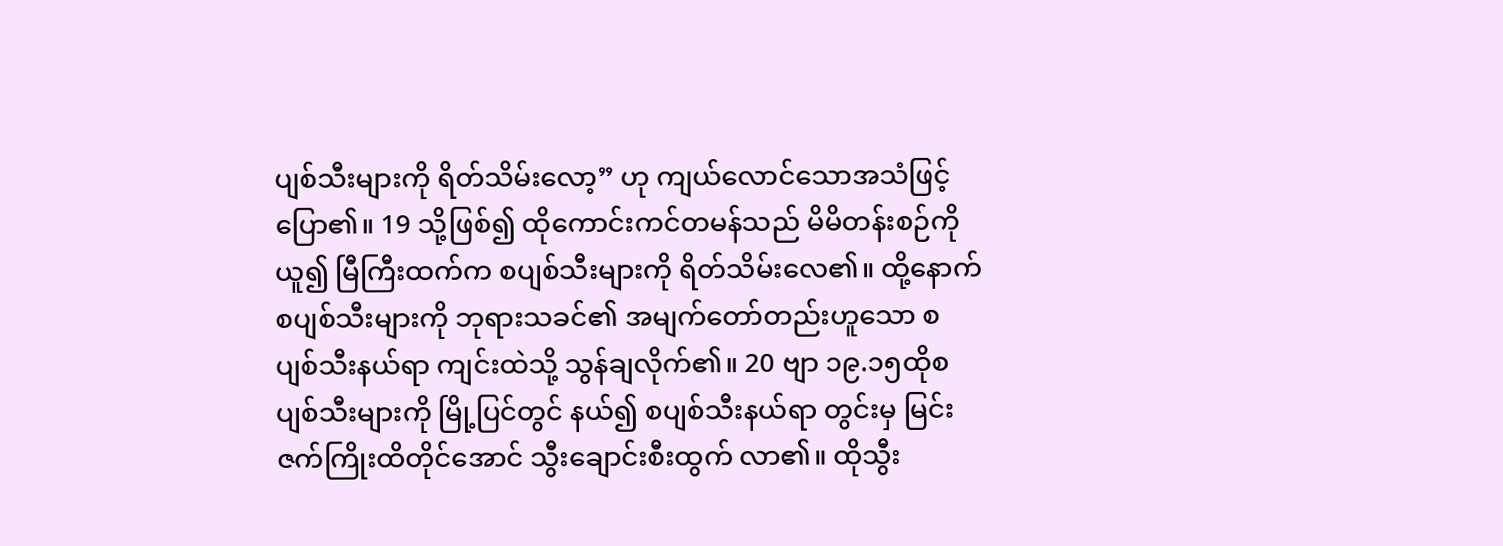ပျစ်သီးများကို ရိတ်သိမ်းလော့” ဟု ကျယ်လောင်သောအသံဖြင့် ပြော၏။ 19 သို့ဖြစ်၍ ထိုကောင်းကင်တမန်သည် မိမိတန်းစဉ်ကို ယူ၍ မြီကြီးထက်က စပျစ်သီးများကို ရိတ်သိမ်းလေ၏။ ထို့နောက် စပျစ်သီးများကို ဘုရားသခင်၏ အမျက်တော်တည်းဟူသော စပျစ်သီးနယ်ရာ ကျင်းထဲသို့ သွန်ချလိုက်၏။ 20 ဗျာ ၁၉.၁၅ထိုစပျစ်သီးများကို မြို့ပြင်တွင် နယ်၍ စပျစ်သီးနယ်ရာ တွင်းမှ မြင်းဇက်ကြိုးထိတိုင်အောင် သွီးချောင်းစီးထွက် လာ၏။ ထိုသွီး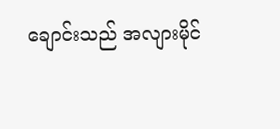ချောင်းသည် အလျားမိုင်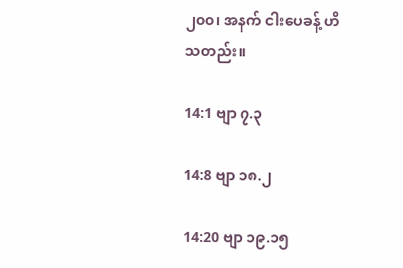၂၀၀၊ အနက် ငါးပေခန့် ဟိသတည်း။

14:1 ဗျာ ၇.၃

14:8 ဗျာ ၁၈.၂

14:20 ဗျာ ၁၉.၁၅